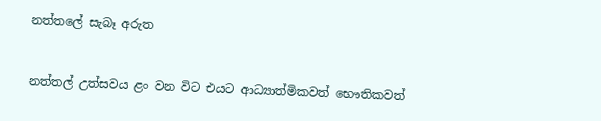නත්තලේ සැබෑ අරුත


නත්තල් උත්සවය ළං වන විට එයට ආධ්‍යාත්මිකවත් භෞතිකවත්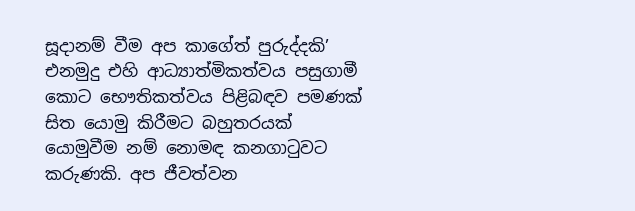සූදානම් වීම අප කාගේත් පුරුද්දකි’ එනමුදු එහි ආධ්‍යාත්මිකත්වය පසුගාමී කොට භෞතිකත්වය පිළිබඳව පමණක් සිත යොමු කිරීමට බහුතරයක් යොමුවීම නම් නොමඳ කනගාටුවට කරුණකි. අප ජීවත්වන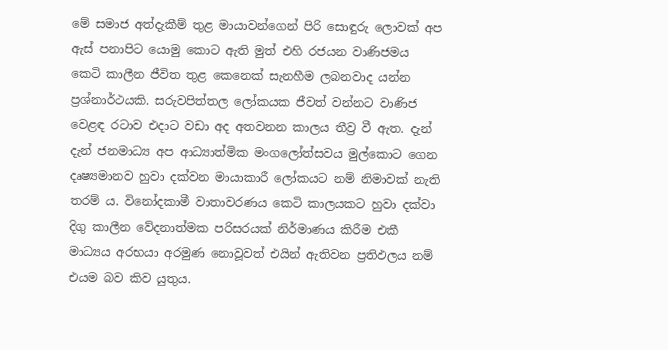මේ සමාජ අත්දැකීම් තුළ මායාවන්ගෙන් පිරි සොඳුරු ලොවක් අප ඇස් පනාපිට යොමු කොට ඇති මුත් එහි රජයන වාණිජමය කෙටි කාලීන ජීවිත තුළ කෙනෙක් සැනහීම ලබනවාද යන්න ප්‍රශ්නාර්ථයකි. සරුවපිත්තල ලෝකයක ජීවත් වන්නට වාණිජ වෙළඳ රටාව එදාට වඩා අද අතවනන කාලය තීව්‍ර වී ඇත. දැන් දැන් ජනමාධ්‍ය අප ආධ්‍යාත්මික මංගලෝත්සවය මුල්කොට ගෙන දෘෂ්‍යමානව හුවා දක්වන මායාකාරී ලෝකයට නම් නිමාවක් නැති තරම් ය. විනෝදකාමී වාතාවරණය කෙටි කාලයකට හුවා දක්වා දිගු කාලීන වේදනාත්මක පරිසරයක් නිර්මාණය කිරීම එකී මාධ්‍යය අරභයා අරමුණ නොවූවත් එයින් ඇතිවන ප්‍රතිඵලය නම් එයම බව කිව යුතුය.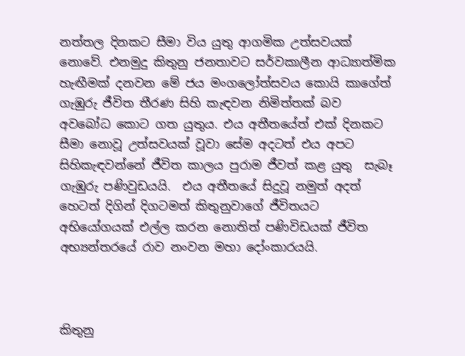නත්තල දිනකට සීමා විය යුතු ආගමික උත්සවයක් නොවේ. එනමුදු කිතුනු ජනතාවට සර්වකාලීන ආධ්‍යාත්මික හැඟීමක් දනවන මේ ජය මංගලෝත්සවය කොයි කාගේත් ගැඹුරු ජීවිත තීරණ සිහි කැඳවන නිමිත්තක් බව අවබෝධ කොට ගත යුතුය. එය අතීතයේත් එක් දිනකට සීමා නොවූ උත්සවයක් වූවා සේම අදටත් එය අපට සිහිකැඳවන්නේ ජීවිත කාලය පුරාම ජීවත් කළ යුතු  සැබෑ ගැඹුරු පණිවුඩයයි.  එය අතීතයේ සිදුවූ නමුත් අදත් හෙටත් දිගින් දිගටමත් කිතුනුවාගේ ජීවිතයට අභියෝගයක් එල්ල කරන නොතිත් පණිවිඩයක් ජීවිත අභ්‍යන්තරයේ රාව නංවන මහා දෝංකාරයයි.



කිතුනු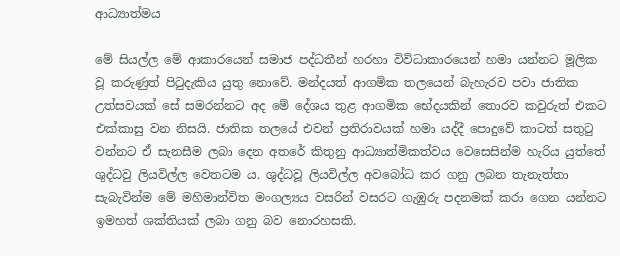ආධ්‍යාත්මය

මේ සියල්ල මේ ආකාරයෙන් සමාජ පද්ධතීන් හරහා විවිධාකාරයෙන් හමා යන්නට මූලික වූ කරුණුත් පිටුදැකිය යුතු නොවේ. මන්දයත් ආගමික තලයෙන් බැහැරව පවා ජාතික උත්සවයක් සේ සමරන්නට අද මේ දේශය තුළ ආගමික භේදයකින් තොරව කවුරුත් එකට එක්කාසු වන නිසයි. ජාතික තලයේ එවන් ප්‍රතිරාවයක් හමා යද්දී පොදුවේ කාටත් සතුටු වන්නට ඒ සැනසීම ලබා දෙන අතරේ කිතුනු ආධ්‍යාත්මිකත්වය වෙසෙසින්ම හැරිය යුත්තේ ශුද්ධවු ලියවිල්ල වෙතටම ය. ශුද්ධවූ ලියවිල්ල අවබෝධ කර ගනු ලබන තැනැත්තා සැබැවින්ම මේ මහිමාන්විත මංගල්‍යය වසරින් වසරට ගැඹුරු පදනමක් කරා ගෙන යන්නට ඉමහත් ශක්තියක් ලබා ගනු බව නොරහසකි.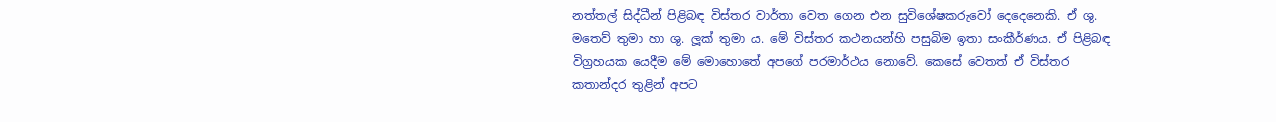නත්තල් සිද්ධීන් පිළිබඳ විස්තර වාර්තා වෙත ගෙන එන සුවිශේෂකරුවෝ දෙදෙනෙකි. ඒ ශු. මතෙව් තුමා හා ශු. ලූක් තුමා ය. මේ විස්තර කථනයන්හි පසුබිම ඉතා සංකීර්ණය. ඒ පිළිබඳ විග්‍රහයක යෙදීම මේ මොහොතේ අපගේ පරමාර්ථය නොවේ. කෙසේ වෙතත් ඒ විස්තර කතාන්දර තුළින් අපට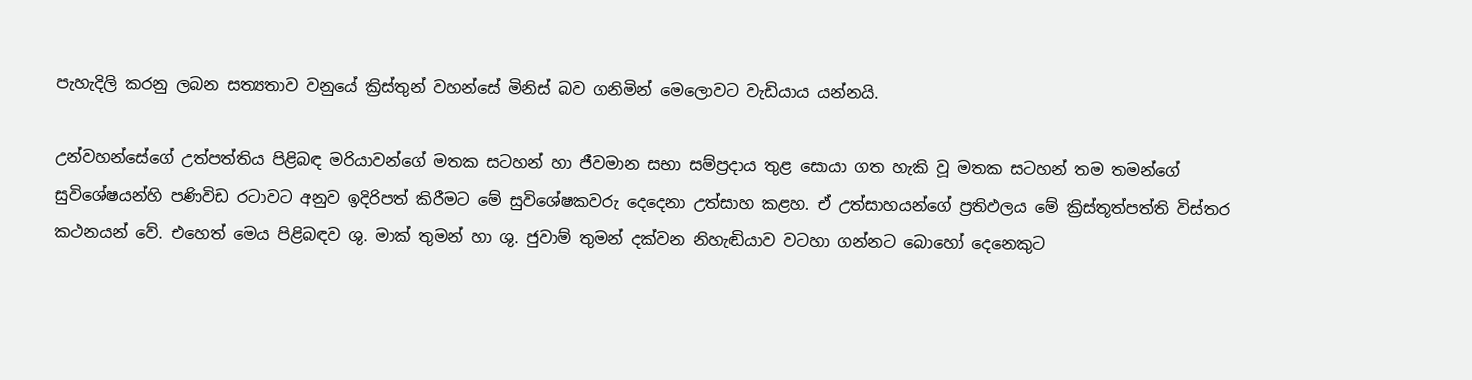පැහැදිලි කරනු ලබන සත්‍යතාව වනුයේ ක්‍රිස්තුන් වහන්සේ මිනිස් බව ගනිමින් මෙලොවට වැඩියාය යන්නයි.

උන්වහන්සේගේ උත්පත්තිය පිළිබඳ මරියාවන්ගේ මතක සටහන් හා ජීවමාන සභා සම්ප්‍රදාය තුළ සොයා ගත හැකි වූ මතක සටහන් තම තමන්ගේ සුවිශේෂයන්හි පණිවිඩ රටාවට අනුව ඉදිරිපත් කිරීමට මේ සුවිශේෂකවරු දෙදෙනා උත්සාහ කළහ. ඒ උත්සාහයන්ගේ ප්‍රතිඵලය මේ ක්‍රිස්තූත්පත්ති විස්තර කථනයන් වේ. එහෙත් මෙය පිළිබඳව ශු. මාක් තුමන් හා ශු. ජුවාම් තුමන් දක්වන නිහැඬියාව වටහා ගන්නට බොහෝ දෙනෙකුට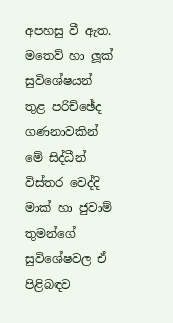අපහසු වී ඇත. මතෙව් හා ලූක් සුවිශේෂයන් තුළ පරිච්ඡේද ගණනාවකින් මේ සිද්ධීන් විස්තර වෙද්දි මාක් හා ජුවාම් තුමන්ගේ සුවිශේෂවල ඒ පිළිබඳව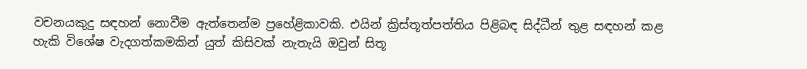වචනයකුදු සඳහන් නොවීම ඇත්තෙන්ම ප්‍රහේළිකාවකි. එයින් ක්‍රිස්තූත්පත්තිය පිළිබඳ සිද්ධීන් තුළ සඳහන් කළ හැකි විශේෂ වැදගත්කමකින් යුත් කිසිවක් නැතැයි ඔවුන් සිතූ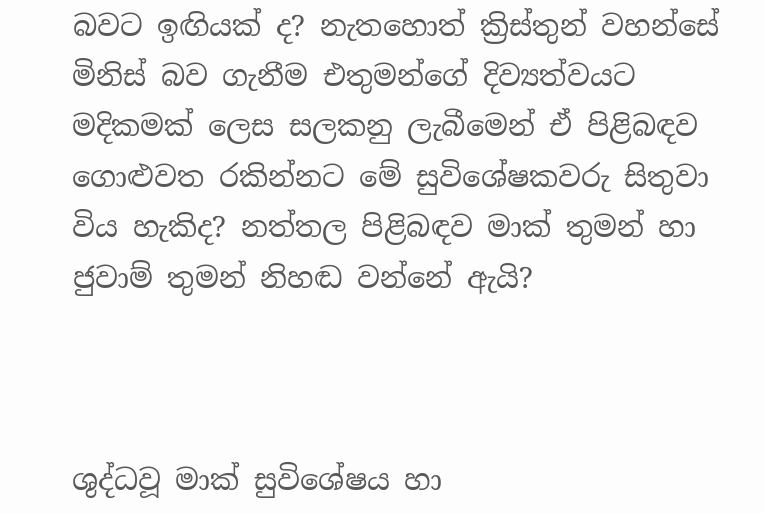බවට ඉඟියක් ද? නැතහොත් ක්‍රිස්තුන් වහන්සේ මිනිස් බව ගැනීම එතුමන්ගේ දිව්‍යත්වයට මදිකමක් ලෙස සලකනු ලැබීමෙන් ඒ පිළිබඳව ගොළුවත රකින්නට මේ සුවිශේෂකවරු සිතුවා විය හැකිද? නත්තල පිළිබඳව මාක් තුමන් හා ජුවාම් තුමන් නිහඬ වන්නේ ඇයි?



ශුද්ධවූ මාක් සුවිශේෂය හා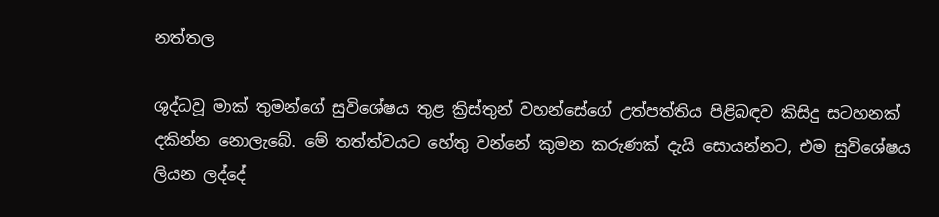නත්තල

ශුද්ධවූ මාක් තුමන්ගේ සුවිශේෂය තුළ ක්‍රිස්තුන් වහන්සේගේ උත්පත්තිය පිළිබඳව කිසිදු සටහනක් දකින්න නොලැබේ. මේ තත්ත්වයට හේතු වන්නේ කුමන කරුණක් දැයි සොයන්නට, එම සුවිශේෂය ලියන ලද්දේ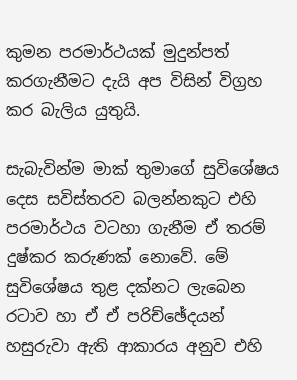කුමන පරමාර්ථයක් මුදුන්පත් කරගැනීමට දැයි අප විසින් විග්‍රහ කර බැලිය යුතුයි.

සැබැවින්ම මාක් තුමාගේ සුවිශේෂය දෙස සවිස්තරව බලන්නකුට එහි පරමාර්ථය වටහා ගැනීම ඒ තරම් දුෂ්කර කරුණක් නොවේ. මේ සුවිශේෂය තුළ දක්නට ලැබෙන රටාව හා ඒ ඒ පරිච්ඡේදයන් හසුරුවා ඇති ආකාරය අනුව එහි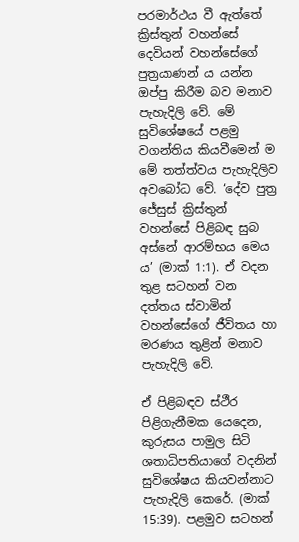පරමාර්ථය වී ඇත්තේ ක්‍රිස්තුන් වහන්සේ දෙවියන් වහන්සේගේ පුත්‍රයාණන් ය යන්න ඔප්පු කිරීම බව මනාව පැහැදිලි වේ. මේ සුවිශේෂයේ පළමු වගන්තිය කියවීමෙන් ම මේ තත්ත්වය පැහැදිලිව අවබෝධ වේ. ‘දේව පුත්‍ර ජේසුස් ක්‍රිස්තුන් වහන්සේ පිළිබඳ සුබ අස්නේ ආරම්භය මෙය ය’ (මාක් 1:1). ඒ වදන තුළ සටහන් වන දත්තය ස්වාමින් වහන්සේගේ ජීවිතය හා මරණය තුළින් මනාව පැහැදිලි වේ.

ඒ පිළිබඳව ස්ථීර පිළිගැනීමක යෙදෙන, කුරුසය පාමුල සිටි ශතාධිපතියාගේ වදනින් සුවිශේෂය කියවන්නාට පැහැදිලි කෙරේ. (මාක් 15:39). පළමුව සටහන්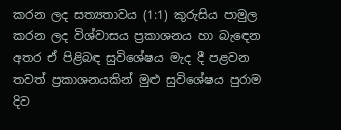කරන ලද සත්‍යතාවය (1:1) කුරුසිය පාමුල කරන ලද විශ්වාසය ප්‍රකාශනය හා බැඳෙන අතර ඒ පිළිබඳ සුවිශේෂය මැද දී පළවන තවත් ප්‍රකාශනයකින් මුළු සුවිශේෂය පුරාම දිව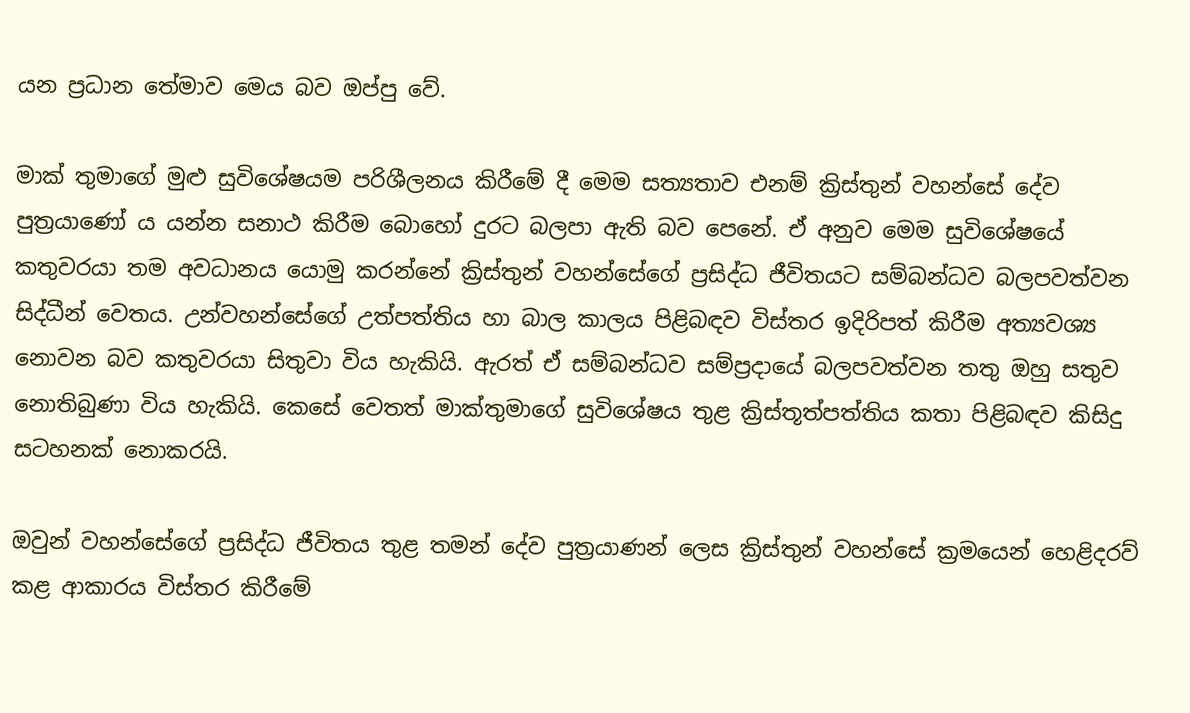යන ප්‍රධාන තේමාව මෙය බව ඔප්පු වේ.

මාක් තුමාගේ මුළු සුවිශේෂයම පරිශීලනය කිරීමේ දී මෙම සත්‍යතාව එනම් ක්‍රිස්තුන් වහන්සේ දේව පුත්‍රයාණෝ ය යන්න සනාථ කිරීම බොහෝ දුරට බලපා ඇති බව පෙනේ. ඒ අනුව මෙම සුවිශේෂයේ කතුවරයා තම අවධානය යොමු කරන්නේ ක්‍රිස්තුන් වහන්සේගේ ප්‍රසිද්ධ ජීවිතයට සම්බන්ධව බලපවත්වන සිද්ධීන් වෙතය. උන්වහන්සේගේ උත්පත්තිය හා බාල කාලය පිළිබඳව විස්තර ඉදිරිපත් කිරීම අත්‍යවශ්‍ය නොවන බව කතුවරයා සිතුවා විය හැකියි. ඇරත් ඒ සම්බන්ධව සම්ප්‍රදායේ බලපවත්වන තතු ඔහු සතුව නොතිබුණා විය හැකියි. කෙසේ වෙතත් මාක්තුමාගේ සුවිශේෂය තුළ ක්‍රිස්තූත්පත්තිය කතා පිළිබඳව කිසිදු සටහනක් නොකරයි.

ඔවුන් වහන්සේගේ ප්‍රසිද්ධ ජීවිතය තුළ තමන් දේව පුත්‍රයාණන් ලෙස ක්‍රිස්තුන් වහන්සේ ක්‍රමයෙන් හෙළිදරව් කළ ආකාරය විස්තර කිරීමේ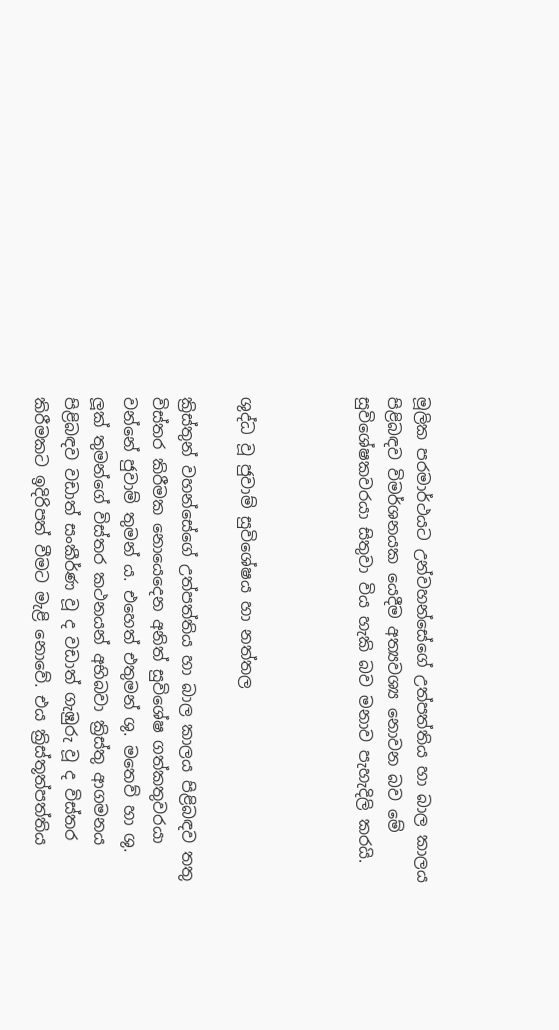මූලික පරමාර්ථයට උන්වහන්සේගේ උත්පත්තිය හා බාල කාලය පිළිබඳව විමර්ශනයක යෙදීම අත්‍යවශ්‍ය නොවන බව මේ සුවිශේෂකවරයා සිතුවා විය හැකි බව මනාව පැහැදිලි කරයි.



ශුද්ධ වූ ජුවාම් සුවිශේෂය හා නත්තල

ක්‍රිස්තුන් වහන්සේගේ උත්පත්තිය හා බාල කාලය පිළිබඳව තතු විස්තර කිරීමක නොයෙදෙන අනිත් සුවිශේෂ ගත්කතුවරයා වන්නේ ජුවාම් තුමන් ය. එහෙත් එතුමන් ශු. මතෙව් හා ශු. ලූක් තුමන්ගේ විස්තර කථනයන් අභිබවා ක්‍රිස්තු ආගමනය පිළිබඳව වඩාත් සංකීර්ණ වූ ද වඩාත් ගැඹුරු වූ ද විස්තර කිරීමකට ඉදිරිපත් වීමට මැළි නොවේ. එය ක්‍රිස්තූත්පත්තිය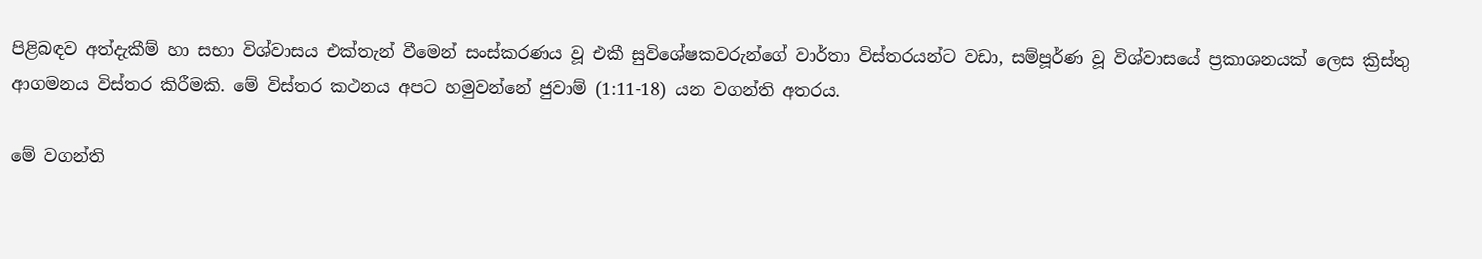පිළිබඳව අත්දැකීම් හා සභා විශ්වාසය එක්තැන් වීමෙන් සංස්කරණය වූ එකී සුවිශේෂකවරුන්ගේ වාර්තා විස්තරයන්ට වඩා, සම්පූර්ණ වූ විශ්වාසයේ ප්‍රකාශනයක් ලෙස ක්‍රිස්තු ආගමනය විස්තර කිරීමකි. මේ විස්තර කථනය අපට හමුවන්නේ ජුවාම් (1:11-18) යන වගන්ති අතරය.

මේ වගන්ති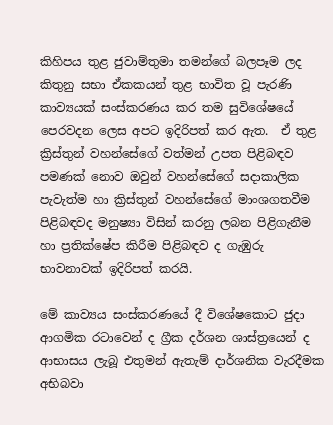කිහිපය තුළ ජුවාම්තුමා තමන්ගේ බලපෑම ලද කිතුනු සභා ඒකකයන් තුළ භාවිත වූ පැරණි කාව්‍යයක් සංස්කරණය කර තම සුවිශේෂයේ පෙරවදන ලෙස අපට ඉදිරිපත් කර ඇත.  ඒ තුළ ක්‍රිස්තුන් වහන්සේගේ වත්මන් උපත පිළිබඳව පමණක් නොව ඔවුන් වහන්සේගේ සදාකාලික පැවැත්ම හා ක්‍රිස්තුන් වහන්සේගේ මාංශගතවීම පිළිබඳවද මනුෂ්‍යා විසින් කරනු ලබන පිළිගැනීම හා ප්‍රතික්ෂේප කිරීම පිළිබඳව ද ගැඹුරු භාවනාවක් ඉදිරිපත් කරයි.

මේ කාව්‍යය සංස්කරණයේ දී විශේෂකොට ජුදා ආගමික රටාවෙන් ද ග්‍රීක දර්ශන ශාස්ත්‍රයෙන් ද ආභාසය ලැබූ එතුමන් ඇතැම් දාර්ශනික වැරදීමක අභිබවා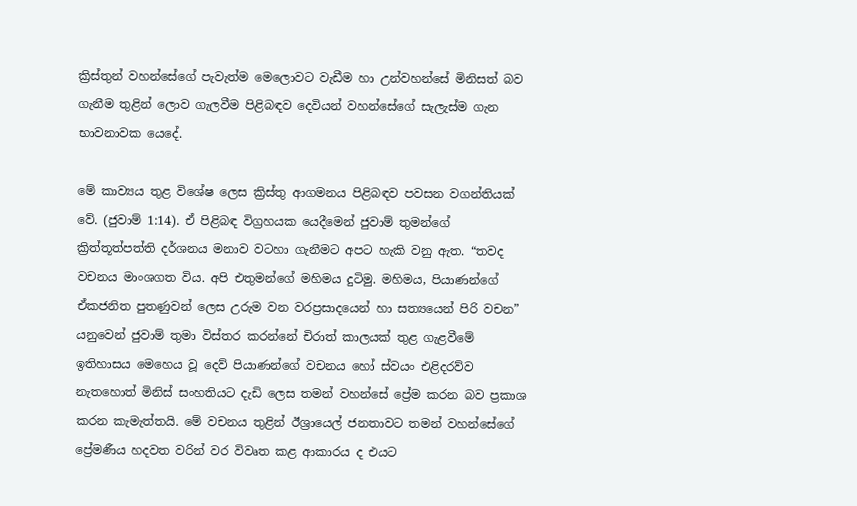ක්‍රිස්තුන් වහන්සේගේ පැවැත්ම මෙලොවට වැඩීම හා උන්වහන්සේ මිනිසත් බව ගැනීම තුළින් ලොව ගැලවීම පිළිබඳව දෙවියන් වහන්සේගේ සැලැස්ම ගැන භාවනාවක යෙදේ.

මේ කාව්‍යය තුළ විශේෂ ලෙස ක්‍රිස්තු ආගමනය පිළිබඳව පවසන වගන්තියක් වේ. (ජුවාම් 1:14). ඒ පිළිබඳ විග්‍රහයක යෙදීමෙන් ජුවාම් තුමන්ගේ ක්‍රිත්තූත්පත්ති දර්ශනය මනාව වටහා ගැනීමට අපට හැකි වනු ඇත. “තවද වචනය මාංශගත විය. අපි එතුමන්ගේ මහිමය දුටිමු. මහිමය, පියාණන්ගේ ඒකජනිත පුතණුවන් ලෙස උරුම වන වරප්‍රසාදයෙන් හා සත්‍යයෙන් පිරි වචන” යනුවෙන් ජුවාම් තුමා විස්තර කරන්නේ චිරාත් කාලයක් තුළ ගැළවීමේ ඉතිහාසය මෙහෙය වූ දෙව් පියාණන්ගේ වචනය හෝ ස්වයං එළිදරව්ව නැතහොත් මිනිස් සංහතියට දැඩි ලෙස තමන් වහන්සේ ප්‍රේම කරන බව ප්‍රකාශ කරන කැමැත්තයි. මේ වචනය තුළින් ඊශ්‍රායෙල් ජනතාවට තමන් වහන්සේගේ ප්‍රේමණීය හදවත වරින් වර විවෘත කළ ආකාරය ද එයට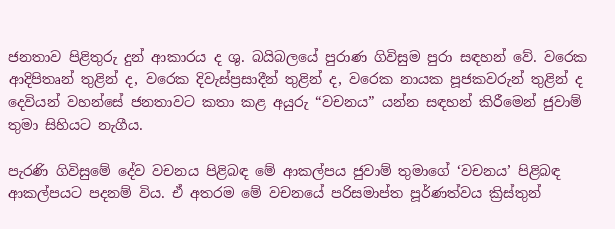ජනතාව පිළිතුරු දුන් ආකාරය ද ශු. බයිබලයේ පුරාණ ගිවිසුම පුරා සඳහන් වේ. වරෙක ආදිපිතෘන් තුළින් ද, වරෙක දිවැස්ප්‍රසාදීන් තුළින් ද, වරෙක නායක පූජකවරුන් තුළින් ද දෙවියන් වහන්සේ ජනතාවට කතා කළ අයුරු “වචනය” යන්න සඳහන් කිරීමෙන් ජුවාම් තුමා සිහියට නැගීය.

පැරණි ගිවිසුමේ දේව වචනය පිළිබඳ මේ ආකල්පය ජුවාම් තුමාගේ ‘වචනය’ පිළිබඳ ආකල්පයට පදනම් විය. ඒ අතරම මේ වචනයේ පරිසමාප්ත පූර්ණත්වය ක්‍රිස්තුන්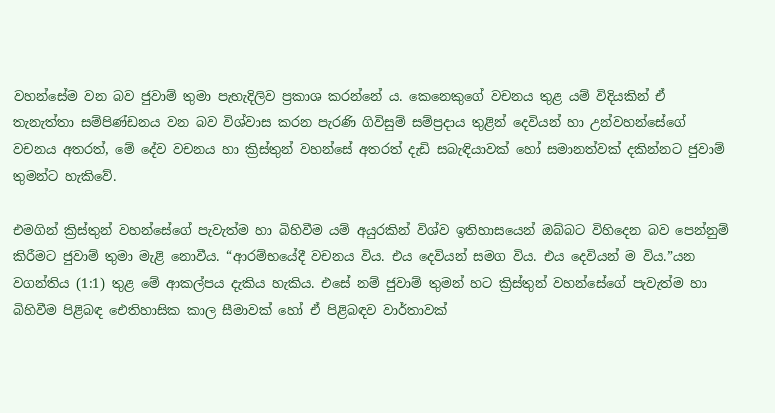වහන්සේම වන බව ජුවාම් තුමා පැහැදිලිව ප්‍රකාශ කරන්නේ ය. කෙනෙකුගේ වචනය තුළ යම් විදියකින් ඒ තැනැත්තා සම්පිණ්ඩනය වන බව විශ්වාස කරන පැරණි ගිවිසුම් සම්ප්‍රදාය තුළින් දෙවියන් හා උන්වහන්සේගේ වචනය අතරත්, මේ දේව වචනය හා ක්‍රිස්තුන් වහන්සේ අතරත් දැඩි සබැඳියාවක් හෝ සමානත්වක් දකින්නට ජුවාම් තුමන්ට හැකිවේ.

එමගින් ක්‍රිස්තුන් වහන්සේගේ පැවැත්ම හා බිහිවීම යම් අයුරකින් විශ්ව ඉතිහාසයෙන් ඔබ්බට විහිදෙන බව පෙන්නුම් කිරීමට ජුවාම් තුමා මැළි නොවීය. “ආරම්භයේදී වචනය විය. එය දෙවියන් සමග විය. එය දෙවියන් ම විය.”යන වගන්තිය (1:1) තුළ මේ ආකල්පය දැකිය හැකිය. එසේ නම් ජුවාම් තුමන් හට ක්‍රිස්තුන් වහන්සේගේ පැවැත්ම හා බිහිවීම පිළිබඳ ඓතිහාසික කාල සීමාවක් හෝ ඒ පිළිබඳව වාර්තාවක්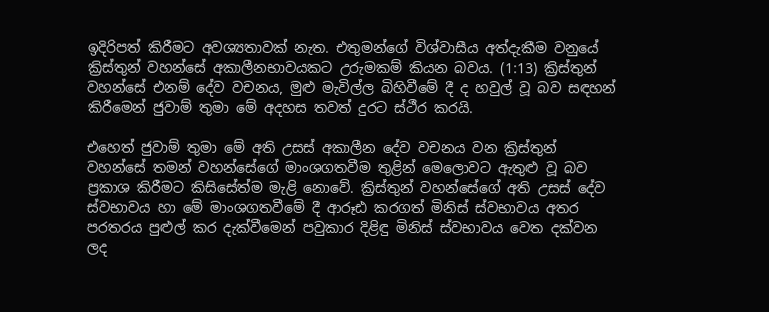ඉදිරිපත් කිරීමට අවශ්‍යතාවක් නැත. එතුමන්ගේ විශ්වාසීය අත්දැකීම වනුයේ ක්‍රිස්තුන් වහන්සේ අකාලීනභාවයකට උරුමකම් කියන බවය. (1:13) ක්‍රිස්තුන් වහන්සේ එනම් දේව වචනය, මුළු මැවිල්ල බිහිවීමේ දී ද හවුල් වූ බව සඳහන් කිරීමෙන් ජුවාම් තුමා මේ අදහස තවත් දුරට ස්ථීර කරයි.

එහෙත් ජුවාම් තුමා මේ අති උසස් අකාලීන දේව වචනය වන ක්‍රිස්තුන් වහන්සේ තමන් වහන්සේගේ මාංශගතවීම තුළින් මෙලොවට ඇතුළු වූ බව ප්‍රකාශ කිරීමට කිසිසේත්ම මැළි නොවේ. ක්‍රිස්තුන් වහන්සේගේ අති උසස් දේව ස්වභාවය හා මේ මාංශගතවීමේ දී ආරූඪ කරගත් මිනිස් ස්වභාවය අතර පරතරය පුළුල් කර දැක්වීමෙන් පවුකාර දිළිඳු මිනිස් ස්වභාවය වෙත දක්වන ලද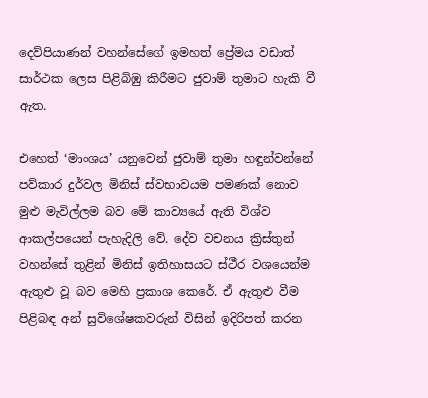දෙව්පියාණන් වහන්සේගේ ඉමහත් ප්‍රේමය වඩාත් සාර්ථක ලෙස පිළිබිඹු කිරීමට ජුවාම් තුමාට හැකි වී ඇත.

එහෙත් ‘මාංශය’ යනුවෙන් ජුවාම් තුමා හඳුන්වන්නේ පව්කාර දුර්වල මිනිස් ස්වභාවයම පමණක් නොව මුළු මැවිල්ලම බව මේ කාව්‍යයේ ඇති විශ්ව ආකල්පයෙන් පැහැදිලි වේ. දේව වචනය ක්‍රිස්තුන් වහන්සේ තුළින් මිනිස් ඉතිහාසයට ස්ථීර වශයෙන්ම ඇතුළු වූ බව මෙහි ප්‍රකාශ කෙරේ. ඒ ඇතුළු වීම පිළිබඳ අන් සුවිශේෂකවරුන් විසින් ඉදිරිපත් කරන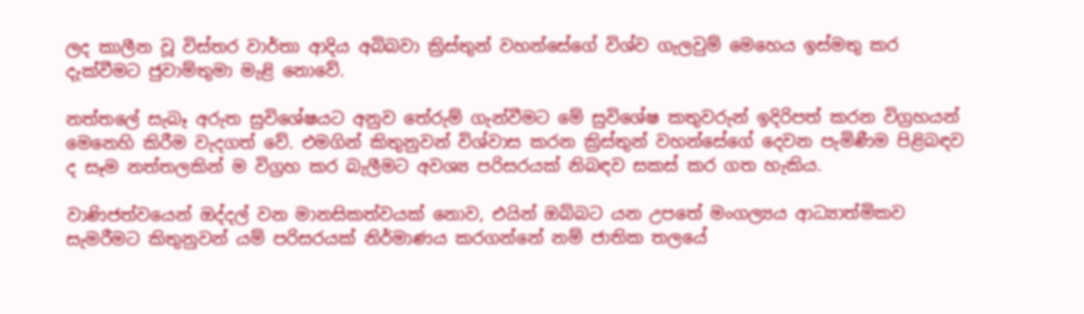ලද කාලීන වූ විස්තර වාර්තා ආදිය අබිබවා ක්‍රිස්තුන් වහන්සේගේ විශ්ව ගැලවුම් මෙහෙය ඉස්මතු කර දැක්වීමට ජුවාම්තුමා මැළි නොවේ.

නත්තලේ සැබෑ අරුත සුවිශේෂයට අනුව තේරුම් ගැන්වීමට මේ සුවිශේෂ කතුවරුන් ඉදිරිපත් කරන විග්‍රහයන් මෙනෙහි කිරීම වැදගත් වේ. එමගින් කිතුනුවන් විශ්වාස කරන ක්‍රිස්තුන් වහන්සේගේ දෙවන පැමිණීම පිළිබඳව ද සෑම නත්තලකින් ම විග්‍රහ කර බැලීමට අවශ්‍ය පරිසරයක් නිබඳව සකස් කර ගත හැකිය.

වාණිජත්වයෙන් ඔද්දල් වන මානසිකත්වයක් නොව, එයින් ඔබ්බට යන උපතේ මංගල්‍යය ආධ්‍යාත්මිකව සැමරීමට කිතුනුවන් යම් පරිසරයක් නිර්මාණය කරගන්නේ නම් ජාතික තලයේ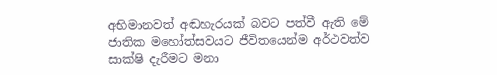අභිමානවත් අඬහැරයක් බවට පත්වී ඇති මේ ජාතික මහෝත්සවයට ජීවිතයෙන්ම අර්ථවත්ව සාක්ෂි දැරීමට මනා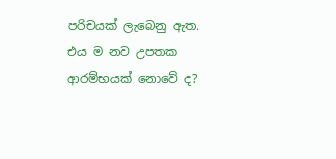පරිචයක් ලැබෙනු ඇත. එය ම නව උපතක ආරම්භයක් නොවේ ද?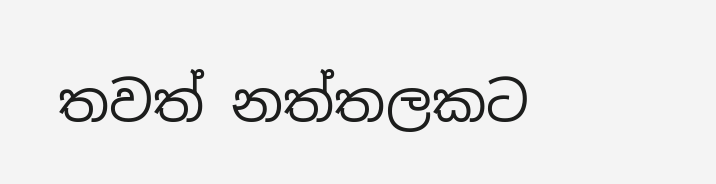තවත් නත්තලකට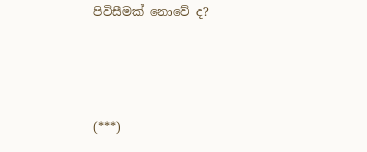පිවිසීමක් නොවේ ද?



(***)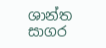ශාන්ත සාගර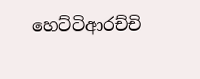හෙට්ටිආරච්චි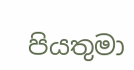පියතුමා